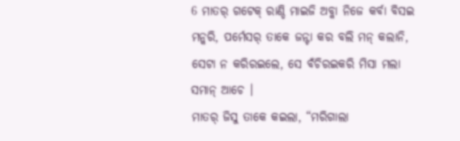6 ମାତର୍ ଗଟେକ୍ ରାଣ୍ଡି ମାଇଜି ଅବ୍କା ନିଜେ କର୍ବା ବିସଇ ମନ୍କରି, ପର୍ମେସର୍ ତାକେ ଜନ୍ଟା କର ବଲି ମନ୍ କଲାନି, ସେଟା ନ କରିରଇଲେ, ସେ ବଁଚିରଇକରି ମିସା ମଲା ସମାନ୍ ଆଚେ ।
ମାତର୍ ଜିସୁ ତାକେ କଇଲା, “ମରିଗାଲା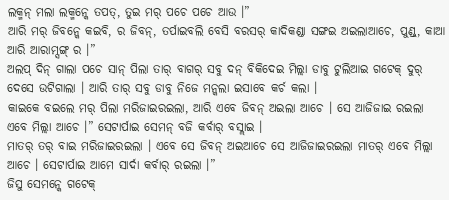ଲକ୍ମନ୍ ମଲା ଲକ୍ମନ୍କେ ତପତ୍, ତୁଇ ମର୍ ପଚେ ପଚେ ଆଉ ।”
ଆରି ମର୍ ଜିବନ୍କେ କଇବି, ର ଜିବନ୍, ତର୍ପାଇବଲି ବେସି ବରସର୍ କାଦିକଣ୍ଡା ସଙ୍ଗଇ ଅଇଲାଆଚେ, ପୁଣ୍ଡ୍, କାଆ ଆରି ଆରାମ୍ସଙ୍ଗ୍ ର ।”
ଅଲପ୍ ଦିନ୍ ଗାଲା ପଚେ ସାନ୍ ପିଲା ତାର୍ ବାଗର୍ ସବୁ ଦନ୍ ବିକିଦେଇ ମିଲ୍ଲା ଡାବୁ ଟୁଲିଆଇ ଗଟେକ୍ ଦୁର୍ ଦେସେ ଉଟିଗାଲା । ଆରି ତାର୍ ସବୁ ଡାବୁ ନିଜେ ମନ୍କଲା ଇସାବେ କର୍ଚ କଲା ।
କାଇକେ ବଇଲେ ମର୍ ପିଲା ମରିଜାଇରଇଲା, ଆରି ଏବେ ଜିବନ୍ ଅଇଲା ଆଚେ । ସେ ଆଜିଜାଇ ରଇଲା ଏବେ ମିଲ୍ଲା ଆଚେ ।” ସେଟାର୍ପାଇ ସେମନ୍ ବଜି କର୍ବାର୍ ବସ୍ଲାଇ ।
ମାତର୍ ତର୍ ବାଇ ମରିଜାଇରଇଲା । ଏବେ ସେ ଜିବନ୍ ଅଇଆଚେ ସେ ଆଜିଜାଇରଇଲା ମାତର୍ ଏବେ ମିଲ୍ଲା ଆଚେ । ସେଟାର୍ପାଇ ଆମେ ସାର୍ଦା କର୍ବାର୍ ରଇଲା ।”
ଜିସୁ ସେମନ୍କେ ଗଟେକ୍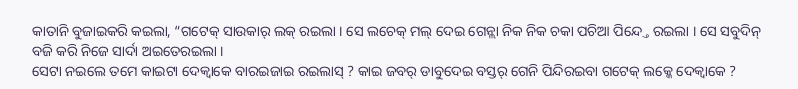କାତାନି ବୁଜାଇକରି କଇଲା, “ଗଟେକ୍ ସାଉକାର୍ ଲକ୍ ରଇଲା । ସେ ଲଚେକ୍ ମଲ୍ ଦେଇ ଗେନ୍ଲା ନିକ ନିକ ଚକା ପଚିଆ ପିନ୍ଦ୍ତେ ରଇଲା । ସେ ସବୁଦିନ୍ ବଜି କରି ନିଜେ ସାର୍ଦା ଅଇତେରଇଲା ।
ସେଟା ନଇଲେ ତମେ କାଇଟା ଦେକ୍ବାକେ ବାରଇଜାଇ ରଇଲାସ୍ ? କାଇ ଜବର୍ ଡାବୁଦେଇ ବସ୍ତର୍ ଗେନି ପିନ୍ଦିରଇବା ଗଟେକ୍ ଲକ୍କେ ଦେକ୍ବାକେ ?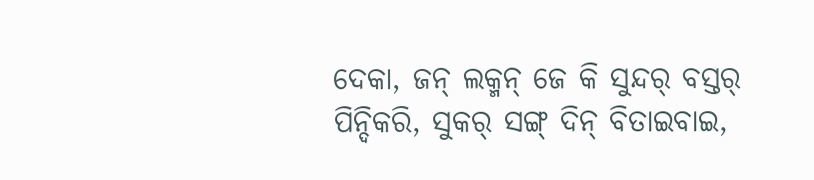ଦେକା, ଜନ୍ ଲକ୍ମନ୍ ଜେ କି ସୁନ୍ଦର୍ ବସ୍ତର୍ ପିନ୍ଦିକରି, ସୁକର୍ ସଙ୍ଗ୍ ଦିନ୍ ବିତାଇବାଇ,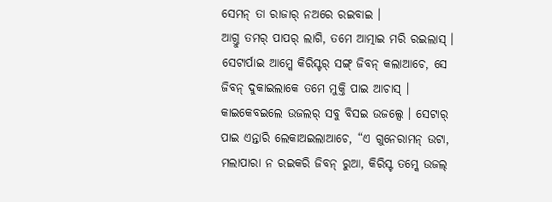ସେମନ୍ ତା ରାଜାର୍ ନଅରେ ରଇବାଇ ।
ଆଗ୍ତୁ ତମର୍ ପାପର୍ ଲାଗି, ତମେ ଆତ୍ମାଇ ମରି ରଇଲାସ୍ ।
ସେଟାର୍ପାଇ ଆମ୍କେ କିରିସ୍ଟର୍ ସଙ୍ଗ୍ ଜିବନ୍ କଲାଆଚେ, ସେ ଜିବନ୍ ଦୁକାଇଲାକେ ତମେ ମୁକ୍ତି ପାଇ ଆଚାସ୍ ।
କାଇକେବଇଲେ ଉଜଲର୍ ସବୁ ବିସଇ ଉଜଲ୍ସେ । ସେଟାର୍ ପାଇ ଏନ୍ତାରି ଲେକାଅଇଲାଆଚେ, “ଏ ଗୁନେରାମନ୍ ଉଟା, ମଲାପାରା ନ ରଇକରି ଜିବନ୍ ରୁଆ, କିରିସ୍ଟ ତମ୍କେ ଉଜଲ୍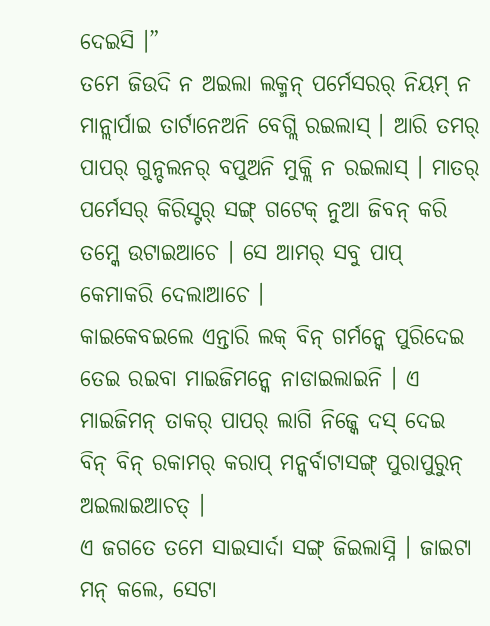ଦେଇସି ।”
ତମେ ଜିଉଦି ନ ଅଇଲା ଲକ୍ମନ୍ ପର୍ମେସରର୍ ନିୟମ୍ ନ ମାନ୍ଲାର୍ପାଇ ତାର୍ଟାନେଅନି ବେଗ୍ଲି ରଇଲାସ୍ । ଆରି ତମର୍ ପାପର୍ ଗୁନ୍ଚଲନର୍ ବପୁଅନି ମୁକ୍ଲି ନ ରଇଲାସ୍ । ମାତର୍ ପର୍ମେସର୍ କିରିସ୍ଟର୍ ସଙ୍ଗ୍ ଗଟେକ୍ ନୁଆ ଜିବନ୍ କରି ତମ୍କେ ଉଟାଇଆଚେ । ସେ ଆମର୍ ସବୁ ପାପ୍ କେମାକରି ଦେଲାଆଚେ ।
କାଇକେବଇଲେ ଏନ୍ତାରି ଲକ୍ ବିନ୍ ଗର୍ମନ୍କେ ପୁରିଦେଇ ତେଇ ରଇବା ମାଇଜିମନ୍କେ ନାଡାଇଲାଇନି । ଏ ମାଇଜିମନ୍ ତାକର୍ ପାପର୍ ଲାଗି ନିଜ୍କେ ଦସ୍ ଦେଇ ବିନ୍ ବିନ୍ ରକାମର୍ କରାପ୍ ମନ୍କର୍ବାଟାସଙ୍ଗ୍ ପୁରାପୁରୁନ୍ ଅଇଲାଇଆଚତ୍ ।
ଏ ଜଗତେ ତମେ ସାଇସାର୍ଦା ସଙ୍ଗ୍ ଜିଇଲାସ୍ନି । ଜାଇଟା ମନ୍ କଲେ, ସେଟା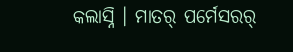କଲାସ୍ନି । ମାତର୍ ପର୍ମେସରର୍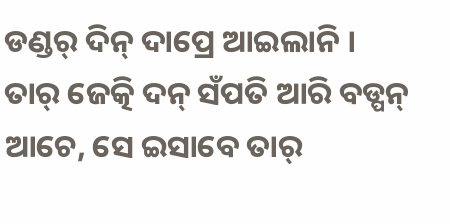ଡଣ୍ଡର୍ ଦିନ୍ ଦାପ୍ରେ ଆଇଲାନି ।
ତାର୍ ଜେତ୍କି ଦନ୍ ସଁପତି ଆରି ବଡ୍ପନ୍ ଆଚେ, ସେ ଇସାବେ ତାର୍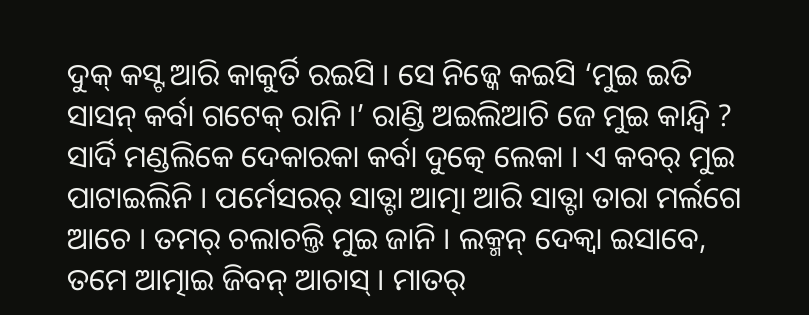ଦୁକ୍ କସ୍ଟ ଆରି କାକୁର୍ତି ରଇସି । ସେ ନିଜ୍କେ କଇସି ‘ମୁଇ ଇତି ସାସନ୍ କର୍ବା ଗଟେକ୍ ରାନି ।’ ରାଣ୍ଡି ଅଇଲିଆଚି ଜେ ମୁଇ କାନ୍ଦ୍ବି ?
ସାର୍ଦି ମଣ୍ଡଲିକେ ଦେକାରକା କର୍ବା ଦୁତ୍କେ ଲେକା । ଏ କବର୍ ମୁଇ ପାଟାଇଲିନି । ପର୍ମେସରର୍ ସାତ୍ଟା ଆତ୍ମା ଆରି ସାତ୍ଟା ତାରା ମର୍ଲଗେ ଆଚେ । ତମର୍ ଚଲାଚଲ୍ତି ମୁଇ ଜାନି । ଲକ୍ମନ୍ ଦେକ୍ବା ଇସାବେ, ତମେ ଆତ୍ମାଇ ଜିବନ୍ ଆଚାସ୍ । ମାତର୍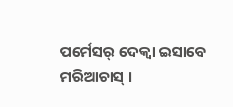ପର୍ମେସର୍ ଦେକ୍ବା ଇସାବେ ମରିଆଚାସ୍ ।